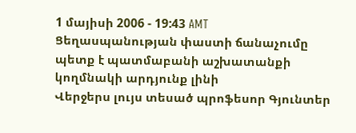1 մայիսի 2006 - 19:43 AMT
Ցեղասպանության փաստի ճանաչումը պետք է պատմաբանի աշխատանքի կողմնակի արդյունք լինի
Վերջերս լույս տեսած պրոֆեսոր Գյունտեր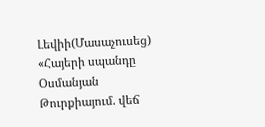Լեվիի(Մասաչուսեց) «Հայերի սպանդը Օսմանյան Թուրքիայում. վեճ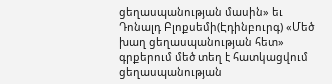ցեղասպանության մասին» եւ Դոնալդ Բլոքսեմի(Էդինբուրգ) «Մեծ խաղ ցեղասպանության հետ» գրքերում մեծ տեղ է հատկացվում ցեղասպանության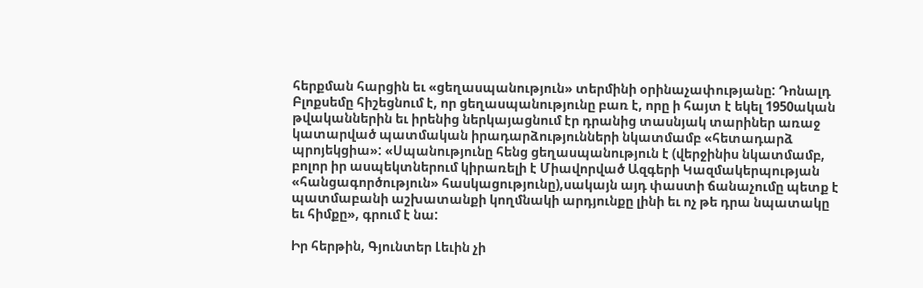հերքման հարցին եւ «ցեղասպանություն» տերմինի օրինաչափությանը: Դոնալդ Բլոքսեմը հիշեցնում է, որ ցեղասպանությունը բառ է, որը ի հայտ է եկել 1950ական թվականներին եւ իրենից ներկայացնում էր դրանից տասնյակ տարիներ առաջ կատարված պատմական իրադարձությունների նկատմամբ «հետադարձ պրոյեկցիա»: «Սպանությունը հենց ցեղասպանություն է (վերջինիս նկատմամբ, բոլոր իր ասպեկտներում կիրառելի է Միավորված Ազգերի Կազմակերպության «հանցագործություն» հասկացությունը),սակայն այդ փաստի ճանաչումը պետք է պատմաբանի աշխատանքի կողմնակի արդյունքը լինի եւ ոչ թե դրա նպատակը եւ հիմքը», գրում է նա:

Իր հերթին, Գյունտեր Լեւին չի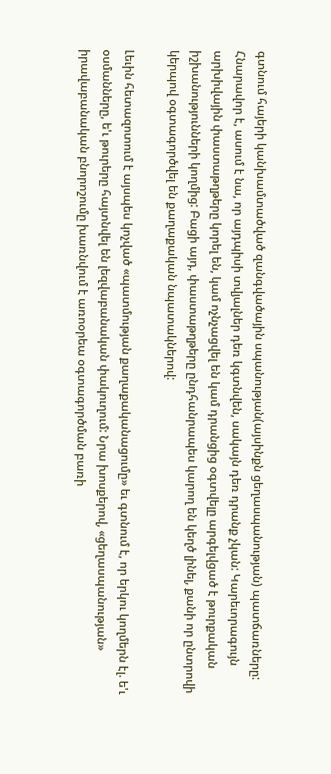գտնում հայերի կանխամտածված զանգվածային սպանության(այսինքն ցեղասպանության) պատճառները: Հնարավոր է, ասում է նա, որ այդպիսի տվյալներ դեռ կգտնվեն, սակայն դեռ դրանք չկան: Կարեւորագույն արխիվային փաստաթղթերը կորել են, կամ ոչնչացվել են կամ դրանցից օգտվելը արգելվցած է թուրքական իշխանությունների կողմից: Բացի այդ, փաստաթղթերը ընդհանրապես կարող են կեղծ լինել, քանի որ ընտրովի կերպով օգտագործվել են քաղաքական նպատակներով:

Լեւին հետազոտում է այսպես կոչված «պատմության քաղաքականացումը» եւ գտնում է, որ երկու կողմերն էլ. ե'ւ օսմանները, ե'ւ թուրերը հայտնվել են լեզվաբանական փակուղում: Նրա խոսքերով, «ցեղասպանության» իրավաբանական բնորոշումը խառնվում է առոօրեա օգտագործման բառի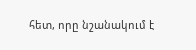հետ, որը նշանակում է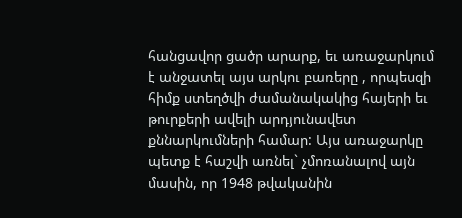հանցավոր ցածր արարք, եւ առաջարկում է անջատել այս արկու բառերը , որպեսզի հիմք ստեղծվի ժամանակակից հայերի եւ թուրքերի ավելի արդյունավետ քննարկումների համար: Այս առաջարկը պետք է հաշվի առնել` չմոռանալով այն մասին, որ 1948 թվականին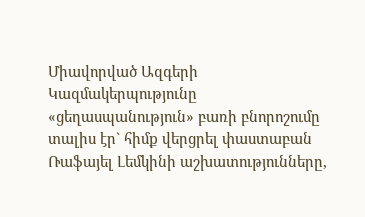Միավորված Ազգերի Կազմակերպությունը «ցեղասպանություն» բառի բնորոշումը տալիս էր` հիմք վերցրել փաստաբան Ռաֆայել Լեմկինի աշխատությունները,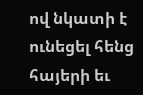ով նկատի է ունեցել հենց հայերի եւ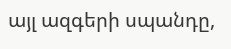այլ ազգերի սպանդը,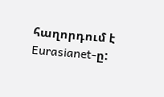հաղորդում է Eurasianet-ը: